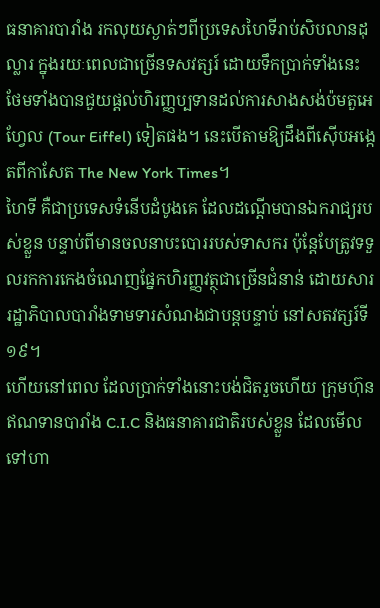ធនាគារបារាំង រកលុយស្ងាត់ៗពីប្រទេសហៃទីរាប់សិបលានដុល្លារ ក្នុងរយៈពេលជាច្រើនទសវត្សរ៍ ដោយទឹកប្រាក់ទាំងនេះ ថែមទាំងបានជួយផ្តល់ហិរញ្ញប្បទានដល់ការសាងសង់ប៉មតួអេហ្វែល (Tour Eiffel) ទៀតផង។ នេះបើតាមឱ្យដឹងពីស៊ើបអង្កេតពីកាសែត The New York Times។
ហៃទី គឺជាប្រទេសទំនើបដំបូងគេ ដែលដណ្តើមបានឯករាជ្យរបស់ខ្លួន បន្ទាប់ពីមានចលនាបះបោររបស់ទាសករ ប៉ុន្តែបែត្រូវទទួលរកការកេងចំណេញផ្នែកហិរញ្ញវត្ថុជាច្រើនជំនាន់ ដោយសាររដ្ឋាភិបាលបារាំងទាមទារសំណងជាបន្តបន្ទាប់ នៅសតវត្សរ៍ទី១៩។
ហើយនៅពេល ដែលប្រាក់ទាំងនោះបង់ជិតរួចហើយ ក្រុមហ៊ុនឥណទានបារាំង C.I.C និងធនាគារជាតិរបស់ខ្លួន ដែលមើលទៅហា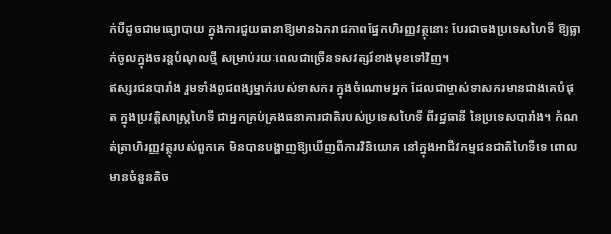ក់បីដូចជាមធ្យោបាយ ក្នុងការជួយធានាឱ្យមានឯករាជភាពផ្នែកហិរញ្ញវត្ថុនោះ បែរជាចងប្រទេសហៃទី ឱ្យធ្លាក់ចូលក្នុងចរន្តបំណុលថ្មី សម្រាប់រយៈពេលជាច្រើនទសវត្សរ៍ខាងមុខទៅវិញ។
ឥស្សរជនបារាំង រួមទាំងពូជពង្សម្នាក់របស់ទាសករ ក្នុងចំណោមអ្នក ដែលជាម្ចាស់ទាសករមានជាងគេបំផុត ក្នុងប្រវត្តិសាស្ត្រហៃទី ជាអ្នកគ្រប់គ្រងធនាគារជាតិរបស់ប្រទេសហៃទី ពីរដ្ឋធានី នៃប្រទេសបារាំង។ កំណត់ត្រាហិរញ្ញវត្ថុរបស់ពួកគេ មិនបានបង្ហាញឱ្យឃើញពីការវិនិយោគ នៅក្នុងអាជីវកម្មជនជាតិហៃទីទេ ពោលមានចំនួនតិច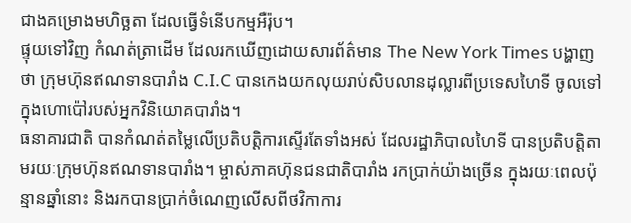ជាងគម្រោងមហិច្ឆតា ដែលធ្វើទំនើបកម្មអឺរ៉ុប។
ផ្ទុយទៅវិញ កំណត់ត្រាដើម ដែលរកឃើញដោយសារព័ត៌មាន The New York Times បង្ហាញថា ក្រុមហ៊ុនឥណទានបារាំង C.I.C បានកេងយកលុយរាប់សិបលានដុល្លារពីប្រទេសហៃទី ចូលទៅក្នុងហោប៉ៅរបស់អ្នកវិនិយោគបារាំង។
ធនាគារជាតិ បានកំណត់តម្លៃលើប្រតិបត្តិការស្ទើរតែទាំងអស់ ដែលរដ្ឋាភិបាលហៃទី បានប្រតិបត្តិតាមរយៈក្រុមហ៊ុនឥណទានបារាំង។ ម្ចាស់ភាគហ៊ុនជនជាតិបារាំង រកប្រាក់យ៉ាងច្រើន ក្នុងរយៈពេលប៉ុន្មានឆ្នាំនោះ និងរកបានប្រាក់ចំណេញលើសពីថវិកាការ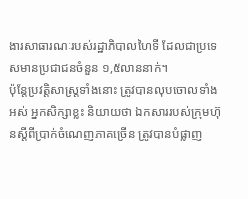ងារសាធារណៈរបស់រដ្ឋាភិបាលហៃទី ដែលជាប្រទេសមានប្រជាជនចំនួន ១,៥លាននាក់។
ប៉ុន្តែប្រវត្តិសាស្ត្រទាំងនោះ ត្រូវបានលុបចោលទាំងអស់ អ្នកសិក្សាខ្លះ និយាយថា ឯកសាររបស់ក្រុមហ៊ុនស្ដីពីប្រាក់ចំណេញភាគច្រើន ត្រូវបានបំផ្លាញ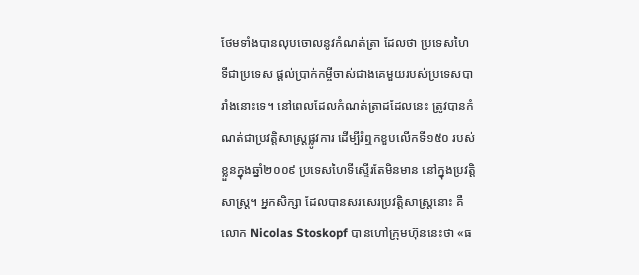ថែមទាំងបានលុបចោលនូវកំណត់ត្រា ដែលថា ប្រទេសហៃទីជាប្រទេស ផ្តល់ប្រាក់កម្ចីចាស់ជាងគេមួយរបស់ប្រទេសបារាំងនោះទេ។ នៅពេលដែលកំណត់ត្រាដដែលនេះ ត្រូវបានកំណត់ជាប្រវត្តិសាស្ត្រផ្លូវការ ដើម្បីរំឮកខួបលើកទី១៥០ របស់ខ្លួនក្នុងឆ្នាំ២០០៩ ប្រទេសហៃទីស្ទើរតែមិនមាន នៅក្នុងប្រវត្តិសាស្ត្រ។ អ្នកសិក្សា ដែលបានសរសេរប្រវត្តិសាស្ត្រនោះ គឺលោក Nicolas Stoskopf បានហៅក្រុមហ៊ុននេះថា «ធ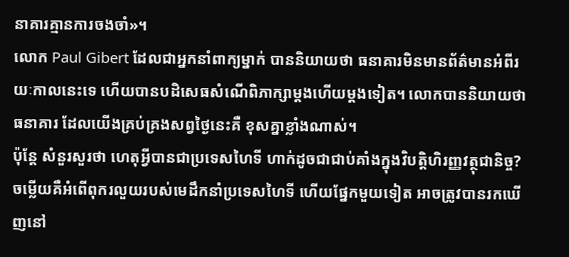នាគារគ្មានការចងចាំ»។
លោក Paul Gibert ដែលជាអ្នកនាំពាក្យម្នាក់ បាននិយាយថា ធនាគារមិនមានព័ត៌មានអំពីរយៈកាលនេះទេ ហើយបានបដិសេធសំណើពិភាក្សាម្តងហើយម្តងទៀត។ លោកបាននិយាយថា ធនាគារ ដែលយើងគ្រប់គ្រងសព្វថ្ងៃនេះគឺ ខុសគ្នាខ្លាំងណាស់។
ប៉ុន្តែ សំនួរសួរថា ហេតុអ្វីបានជាប្រទេសហៃទី ហាក់ដូចជាជាប់គាំងក្នុងវិបត្តិហិរញ្ញវត្ថុជានិច្ច? ចម្លើយគឺអំពើពុករលួយរបស់មេដឹកនាំប្រទេសហៃទី ហើយផ្នែកមួយទៀត អាចត្រូវបានរកឃើញនៅ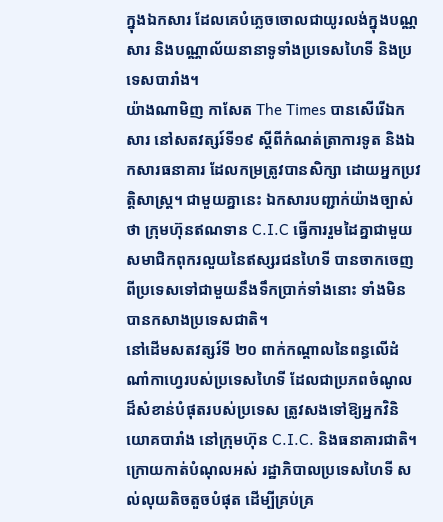ក្នុងឯកសារ ដែលគេបំភ្លេចចោលជាយូរលង់ក្នុងបណ្ណសារ និងបណ្ណាល័យនានាទូទាំងប្រទេសហៃទី និងប្រទេសបារាំង។
យ៉ាងណាមិញ កាសែត The Times បានសើរើឯកសារ នៅសតវត្សរ៍ទី១៩ ស្ដីពីកំណត់ត្រាការទូត និងឯកសារធនាគារ ដែលកម្រត្រូវបានសិក្សា ដោយអ្នកប្រវត្តិសាស្រ្ត។ ជាមួយគ្នានេះ ឯកសារបញ្ជាក់យ៉ាងច្បាស់ថា ក្រុមហ៊ុនឥណទាន C.I.C ធ្វើការរួមដៃគ្នាជាមួយសមាជិកពុករលួយនៃឥស្សរជនហៃទី បានចាកចេញពីប្រទេសទៅជាមួយនឹងទឹកប្រាក់ទាំងនោះ ទាំងមិនបានកសាងប្រទេសជាតិ។
នៅដើមសតវត្សរ៍ទី ២០ ពាក់កណ្តាលនៃពន្ធលើដំណាំកាហ្វេរបស់ប្រទេសហៃទី ដែលជាប្រភពចំណូលដ៏សំខាន់បំផុតរបស់ប្រទេស ត្រូវសងទៅឱ្យអ្នកវិនិយោគបារាំង នៅក្រុមហ៊ុន C.I.C. និងធនាគារជាតិ។ ក្រោយកាត់បំណុលអស់ រដ្ឋាភិបាលប្រទេសហៃទី សល់លុយតិចតួចបំផុត ដើម្បីគ្រប់គ្រ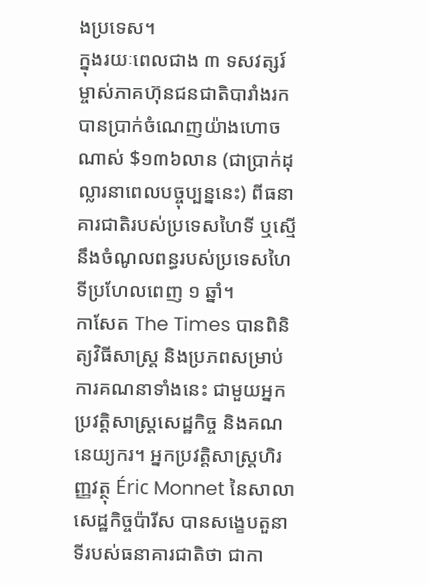ងប្រទេស។
ក្នុងរយៈពេលជាង ៣ ទសវត្សរ៍ ម្ចាស់ភាគហ៊ុនជនជាតិបារាំងរកបានប្រាក់ចំណេញយ៉ាងហោចណាស់ $១៣៦លាន (ជាប្រាក់ដុល្លារនាពេលបច្ចុប្បន្ននេះ) ពីធនាគារជាតិរបស់ប្រទេសហៃទី ឬស្មើនឹងចំណូលពន្ធរបស់ប្រទេសហៃទីប្រហែលពេញ ១ ឆ្នាំ។
កាសែត The Times បានពិនិត្យវិធីសាស្ត្រ និងប្រភពសម្រាប់ការគណនាទាំងនេះ ជាមួយអ្នកប្រវត្តិសាស្រ្តសេដ្ឋកិច្ច និងគណនេយ្យករ។ អ្នកប្រវត្តិសាស្រ្តហិរញ្ញវត្ថុ Éric Monnet នៃសាលាសេដ្ឋកិច្ចប៉ារីស បានសង្ខេបតួនាទីរបស់ធនាគារជាតិថា ជាកា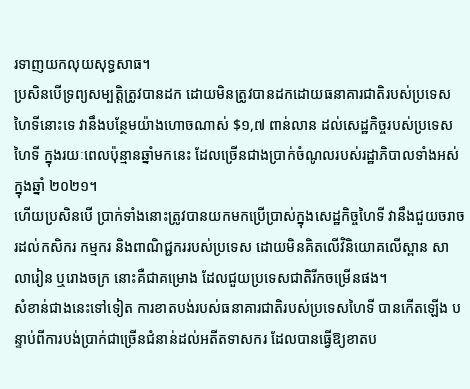រទាញយកលុយសុទ្ធសាធ។
ប្រសិនបើទ្រព្យសម្បត្តិត្រូវបានដក ដោយមិនត្រូវបានដកដោយធនាគារជាតិរបស់ប្រទេសហៃទីនោះទេ វានឹងបន្ថែមយ៉ាងហោចណាស់ $១,៧ ពាន់លាន ដល់សេដ្ឋកិច្ចរបស់ប្រទេសហៃទី ក្នុងរយៈពេលប៉ុន្មានឆ្នាំមកនេះ ដែលច្រើនជាងប្រាក់ចំណូលរបស់រដ្ឋាភិបាលទាំងអស់ ក្នុងឆ្នាំ ២០២១។
ហើយប្រសិនបើ ប្រាក់ទាំងនោះត្រូវបានយកមកប្រើប្រាស់ក្នុងសេដ្ឋកិច្ចហៃទី វានឹងជួយចរាចរដល់កសិករ កម្មករ និងពាណិជ្ជកររបស់ប្រទេស ដោយមិនគិតលើវិនិយោគលើស្ពាន សាលារៀន ឬរោងចក្រ នោះគឺជាគម្រោង ដែលជួយប្រទេសជាតិរីកចម្រើនផង។
សំខាន់ជាងនេះទៅទៀត ការខាតបង់របស់ធនាគារជាតិរបស់ប្រទេសហៃទី បានកើតឡើង បន្ទាប់ពីការបង់ប្រាក់ជាច្រើនជំនាន់ដល់អតីតទាសករ ដែលបានធ្វើឱ្យខាតប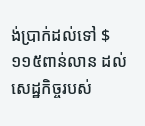ង់ប្រាក់ដល់ទៅ $១១៥ពាន់លាន ដល់សេដ្ឋកិច្ចរបស់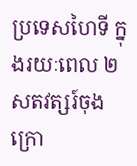ប្រទេសហៃទី ក្នុងរយៈពេល ២ សតវត្សរ៍ចុងក្រោ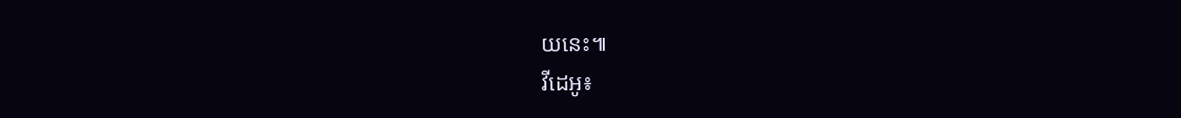យនេះ៕
វីដេអូ៖